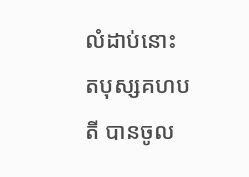លំដាប់នោះ តបុស្សគហបតី បានចូល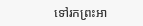ទៅរកព្រះអា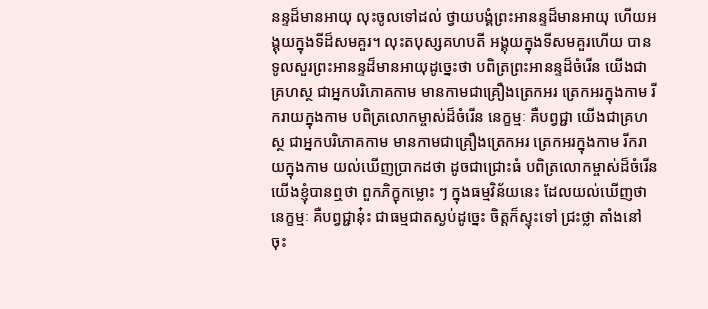នន្ទដ៏មានអាយុ លុះចូលទៅដល់ ថ្វាយបង្គំព្រះអានន្ទដ៏មានអាយុ ហើយអង្គុយក្នុងទីដ៏សមគួរ។ លុះតបុស្សគហបតី អង្គុយក្នុងទីសមគួរហើយ បានទូលសួរព្រះអានន្ទដ៏មានអាយុដូច្នេះថា បពិត្រព្រះអានន្ទដ៏ចំរើន យើងជាគ្រហស្ថ ជាអ្នកបរិភោគកាម មានកាមជាគ្រឿងត្រេកអរ ត្រេកអរក្នុងកាម រីករាយក្នុងកាម បពិត្រលោកម្ចាស់ដ៏ចំរើន នេក្ខម្មៈ គឺបព្វជ្ជា យើងជាគ្រហស្ថ ជាអ្នកបរិភោគកាម មានកាមជាគ្រឿងត្រេកអរ ត្រេកអរក្នុងកាម រីករាយក្នុងកាម យល់ឃើញប្រាកដថា ដូចជាជ្រោះធំ បពិត្រលោកម្ចាស់ដ៏ចំរើន យើងខ្ញុំបានឮថា ពួកភិក្ខុកម្លោះ ៗ ក្នុងធម្មវិន័យនេះ ដែលយល់ឃើញថា នេក្ខម្មៈ គឺបព្វជ្ជានុ៎ះ ជាធម្មជាតស្ងប់ដូច្នេះ ចិត្តក៏ស្ទុះទៅ ជ្រះថ្លា តាំងនៅ ចុះ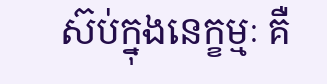ស៊ប់ក្នុងនេក្ខម្មៈ គឺ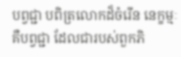បព្វជ្ជា បពិត្រលោកដ៏ចំរើន នេក្ខម្មៈ គឺបព្វជ្ជា ដែលជារបស់ពួកភិ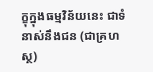ក្ខុក្នុងធម្មវិន័យនេះ ជាទំនាស់នឹងជន (ជាគ្រហស្ថ)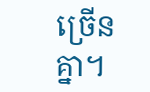ច្រើនគ្នា។